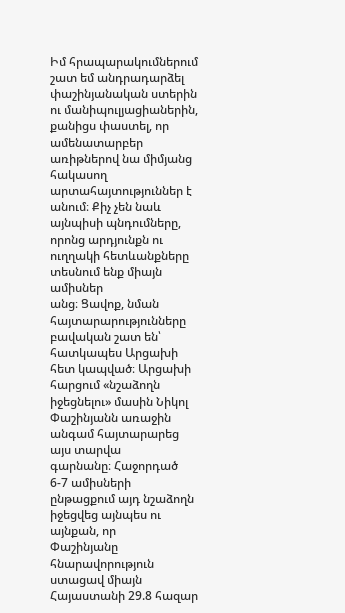Իմ հրապարակումներում
շատ եմ անդրադարձել փաշինյանական ստերին ու մանիպուլյացիաներին, քանիցս փաստել, որ
ամենատարբեր առիթներով նա միմյանց հակասող արտահայտություններ է անում։ Քիչ չեն նաև
այնպիսի պնդումները, որոնց արդյունքն ու ուղղակի հետևանքները տեսնում ենք միայն ամիսներ
անց։ Ցավոք, նման հայտարարությունները բավական շատ են՝ հատկապես Արցախի հետ կապված։ Արցախի
հարցում «նշաձողն իջեցնելու» մասին Նիկոլ Փաշինյանն առաջին անգամ հայտարարեց այս տարվա
գարնանը։ Հաջորդած 6-7 ամիսների ընթացքում այդ նշաձողն իջեցվեց այնպես ու այնքան, որ
Փաշինյանը հնարավորություն ստացավ միայն Հայաստանի 29.8 հազար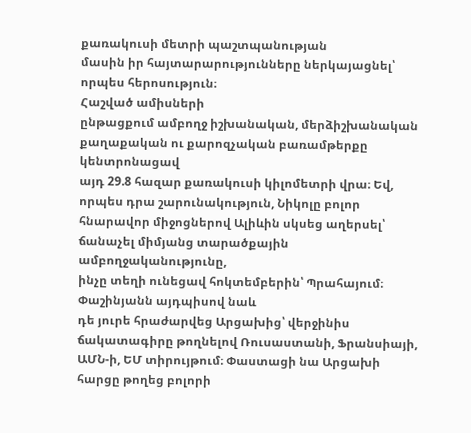քառակուսի մետրի պաշտպանության
մասին իր հայտարարությունները ներկայացնել՝ որպես հերոսություն։
Հաշված ամիսների
ընթացքում ամբողջ իշխանական, մերձիշխանական քաղաքական ու քարոզչական բառամթերքը կենտրոնացավ
այդ 29.8 հազար քառակուսի կիլոմետրի վրա։ Եվ, որպես դրա շարունակություն, Նիկոլը բոլոր
հնարավոր միջոցներով Ալիևին սկսեց աղերսել՝ ճանաչել միմյանց տարածքային ամբողջականությունը,
ինչը տեղի ունեցավ հոկտեմբերին՝ Պրահայում։ Փաշինյանն այդպիսով նաև
դե յուրե հրաժարվեց Արցախից՝ վերջինիս ճակատագիրը թողնելով Ռուսաստանի, Ֆրանսիայի,
ԱՄՆ-ի, ԵՄ տիրույթում։ Փաստացի նա Արցախի հարցը թողեց բոլորի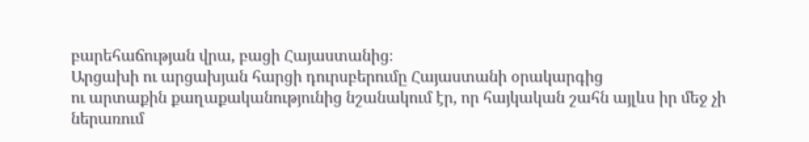բարեհաճության վրա, բացի Հայաստանից։
Արցախի ու արցախյան հարցի դուրսբերումը Հայաստանի օրակարգից
ու արտաքին քաղաքականությունից նշանակում էր, որ հայկական շահն այլևս իր մեջ չի ներառում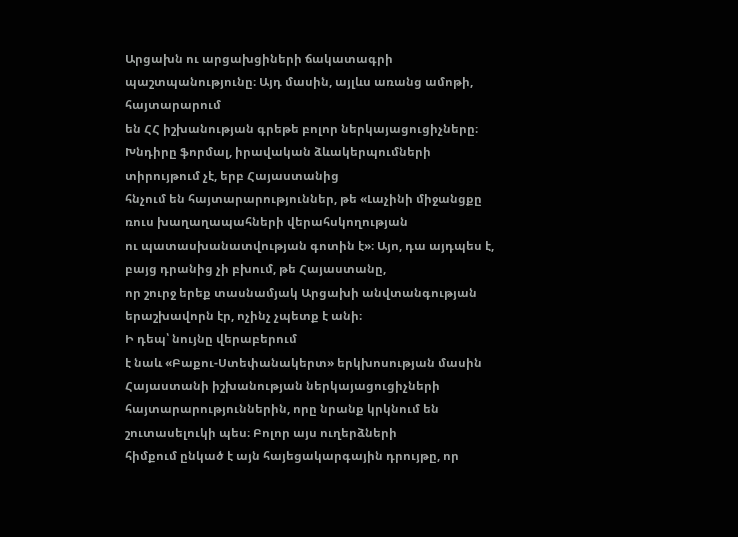Արցախն ու արցախցիների ճակատագրի պաշտպանությունը։ Այդ մասին, այլևս առանց ամոթի, հայտարարում
են ՀՀ իշխանության գրեթե բոլոր ներկայացուցիչները։
Խնդիրը ֆորմալ, իրավական ձևակերպումների տիրույթում չէ, երբ Հայաստանից
հնչում են հայտարարություններ, թե «Լաչինի միջանցքը ռուս խաղաղապահների վերահսկողության
ու պատասխանատվության գոտին է»։ Այո, դա այդպես է, բայց դրանից չի բխում, թե Հայաստանը,
որ շուրջ երեք տասնամյակ Արցախի անվտանգության երաշխավորն էր, ոչինչ չպետք է անի։
Ի դեպ՝ նույնը վերաբերում
է նաև «Բաքու-Ստեփանակերտ» երկխոսության մասին Հայաստանի իշխանության ներկայացուցիչների
հայտարարություններին, որը նրանք կրկնում են շուտասելուկի պես։ Բոլոր այս ուղերձների
հիմքում ընկած է այն հայեցակարգային դրույթը, որ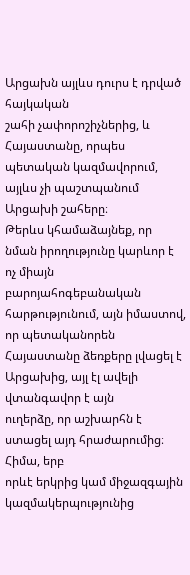Արցախն այլևս դուրս է դրված հայկական
շահի չափորոշիչներից, և Հայաստանը, որպես պետական կազմավորում, այլևս չի պաշտպանում
Արցախի շահերը։
Թերևս կհամաձայնեք, որ
նման իրողությունը կարևոր է ոչ միայն բարոյահոգեբանական հարթությունում, այն իմաստով,
որ պետականորեն Հայաստանը ձեռքերը լվացել է Արցախից, այլ էլ ավելի վտանգավոր է այն
ուղերձը, որ աշխարհն է ստացել այդ հրաժարումից։
Հիմա, երբ
որևէ երկրից կամ միջազգային կազմակերպությունից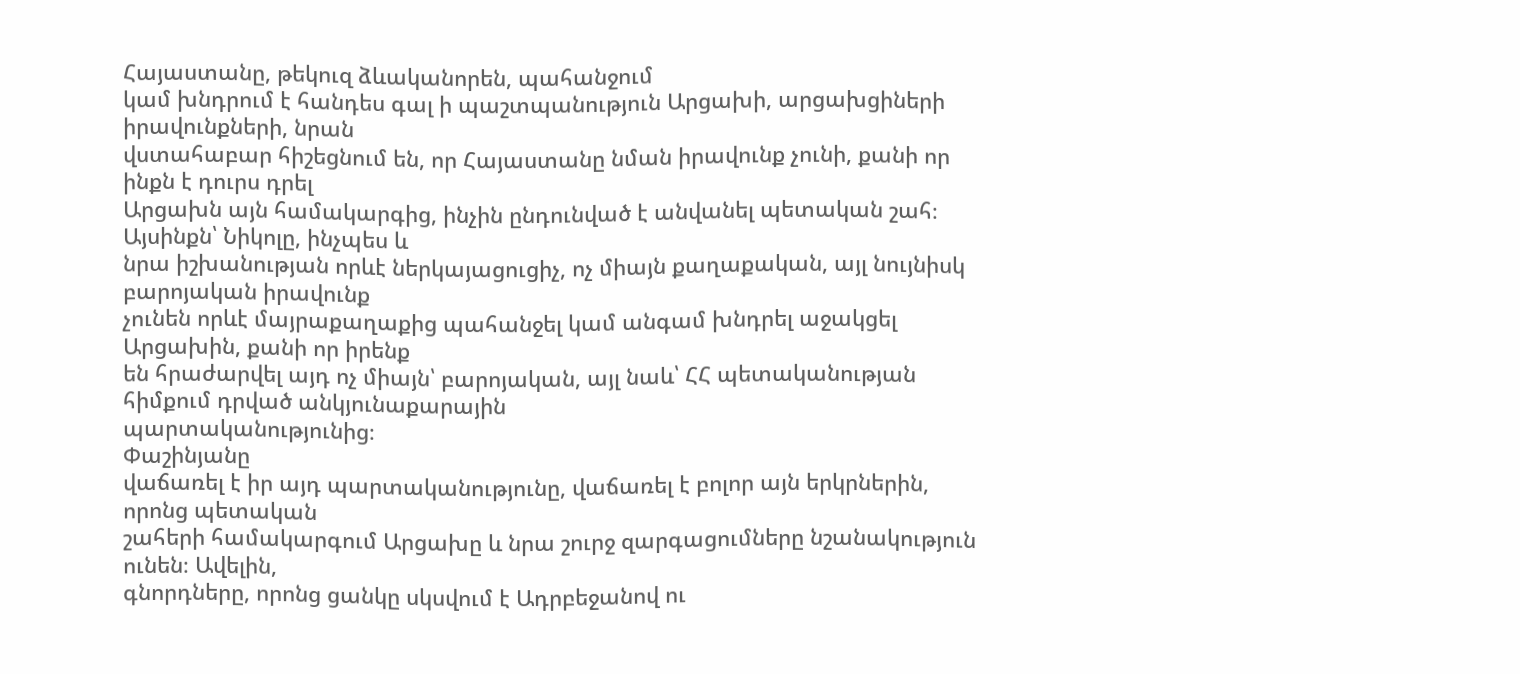Հայաստանը, թեկուզ ձևականորեն, պահանջում
կամ խնդրում է հանդես գալ ի պաշտպանություն Արցախի, արցախցիների իրավունքների, նրան
վստահաբար հիշեցնում են, որ Հայաստանը նման իրավունք չունի, քանի որ ինքն է դուրս դրել
Արցախն այն համակարգից, ինչին ընդունված է անվանել պետական շահ։ Այսինքն՝ Նիկոլը, ինչպես և
նրա իշխանության որևէ ներկայացուցիչ, ոչ միայն քաղաքական, այլ նույնիսկ բարոյական իրավունք
չունեն որևէ մայրաքաղաքից պահանջել կամ անգամ խնդրել աջակցել Արցախին, քանի որ իրենք
են հրաժարվել այդ ոչ միայն՝ բարոյական, այլ նաև՝ ՀՀ պետականության հիմքում դրված անկյունաքարային
պարտականությունից։
Փաշինյանը
վաճառել է իր այդ պարտականությունը, վաճառել է բոլոր այն երկրներին, որոնց պետական
շահերի համակարգում Արցախը և նրա շուրջ զարգացումները նշանակություն ունեն։ Ավելին,
գնորդները, որոնց ցանկը սկսվում է Ադրբեջանով ու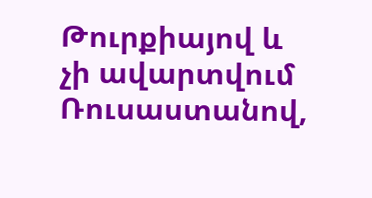Թուրքիայով և չի ավարտվում Ռուսաստանով,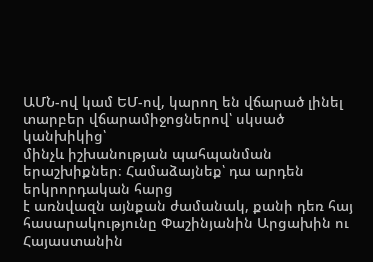ԱՄՆ-ով կամ ԵՄ-ով, կարող են վճարած լինել տարբեր վճարամիջոցներով՝ սկսած կանխիկից՝
մինչև իշխանության պահպանման երաշխիքներ։ Համաձայնեք՝ դա արդեն երկրորդական հարց
է առնվազն այնքան ժամանակ, քանի դեռ հայ հասարակությունը Փաշինյանին Արցախին ու Հայաստանին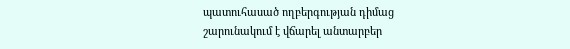պատուհասած ողբերգության դիմաց շարունակում է վճարել անտարբեր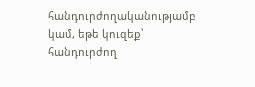հանդուրժողականությամբ
կամ, եթե կուզեք՝ հանդուրժող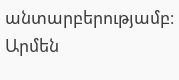անտարբերությամբ։
Արմեն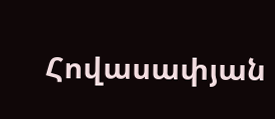Հովասափյան